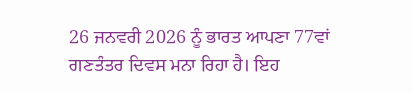26 ਜਨਵਰੀ 2026 ਨੂੰ ਭਾਰਤ ਆਪਣਾ 77ਵਾਂ ਗਣਤੰਤਰ ਦਿਵਸ ਮਨਾ ਰਿਹਾ ਹੈ। ਇਹ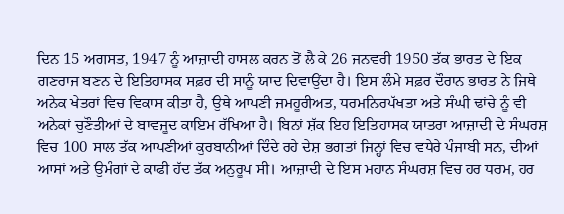ਦਿਨ 15 ਅਗਸਤ, 1947 ਨੂੰ ਆਜ਼ਾਦੀ ਹਾਸਲ ਕਰਨ ਤੋਂ ਲੈ ਕੇ 26 ਜਨਵਰੀ 1950 ਤੱਕ ਭਾਰਤ ਦੇ ਇਕ ਗਣਰਾਜ ਬਣਨ ਦੇ ਇਤਿਹਾਸਕ ਸਫ਼ਰ ਦੀ ਸਾਨੂੰ ਯਾਦ ਦਿਵਾਉਂਦਾ ਹੈ। ਇਸ ਲੰਮੇ ਸਫ਼ਰ ਦੌਰਾਨ ਭਾਰਤ ਨੇ ਜਿਥੇ ਅਨੇਕ ਖੇਤਰਾਂ ਵਿਚ ਵਿਕਾਸ ਕੀਤਾ ਹੈ, ਉਥੇ ਆਪਣੀ ਜਮਹੂਰੀਅਤ, ਧਰਮਨਿਰਪੱਖਤਾ ਅਤੇ ਸੰਘੀ ਢਾਂਚੇ ਨੂੰ ਵੀ ਅਨੇਕਾਂ ਚੁਣੌਤੀਆਂ ਦੇ ਬਾਵਜੂਦ ਕਾਇਮ ਰੱਖਿਆ ਹੈ। ਬਿਨਾਂ ਸ਼ੱਕ ਇਹ ਇਤਿਹਾਸਕ ਯਾਤਰਾ ਆਜ਼ਾਦੀ ਦੇ ਸੰਘਰਸ਼ ਵਿਚ 100 ਸਾਲ ਤੱਕ ਆਪਣੀਆਂ ਕੁਰਬਾਨੀਆਂ ਦਿੰਦੇ ਰਹੇ ਦੇਸ਼ ਭਗਤਾਂ ਜਿਨ੍ਹਾਂ ਵਿਚ ਵਧੇਰੇ ਪੰਜਾਬੀ ਸਨ, ਦੀਆਂ ਆਸਾਂ ਅਤੇ ਉਮੰਗਾਂ ਦੇ ਕਾਫੀ ਹੱਦ ਤੱਕ ਅਨੁਰੂਪ ਸੀ। ਆਜ਼ਾਦੀ ਦੇ ਇਸ ਮਹਾਨ ਸੰਘਰਸ਼ ਵਿਚ ਹਰ ਧਰਮ, ਹਰ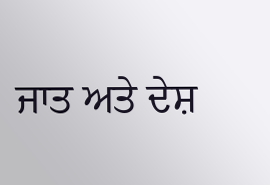ਜਾਤ ਅਤੇ ਦੇਸ਼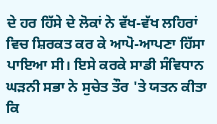ਦੇ ਹਰ ਹਿੱਸੇ ਦੇ ਲੋਕਾਂ ਨੇ ਵੱਖ-ਵੱਖ ਲਹਿਰਾਂ ਵਿਚ ਸ਼ਿਰਕਤ ਕਰ ਕੇ ਆਪੋ-ਆਪਣਾ ਹਿੱਸਾ ਪਾਇਆ ਸੀ। ਇਸੇ ਕਰਕੇ ਸਾਡੀ ਸੰਵਿਧਾਨ ਘੜਨੀ ਸਭਾ ਨੇ ਸੁਚੇਤ ਤੌਰ 'ਤੇ ਯਤਨ ਕੀਤਾ ਕਿ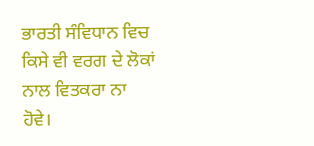ਭਾਰਤੀ ਸੰਵਿਧਾਨ ਵਿਚ ਕਿਸੇ ਵੀ ਵਰਗ ਦੇ ਲੋਕਾਂ ਨਾਲ ਵਿਤਕਰਾ ਨਾ ਹੋਵੇ।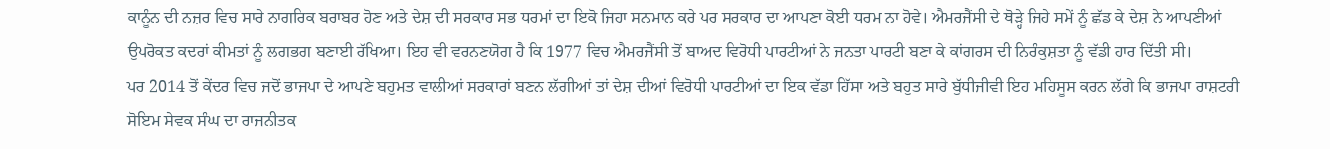ਕਾਨੂੰਨ ਦੀ ਨਜ਼ਰ ਵਿਚ ਸਾਰੇ ਨਾਗਰਿਕ ਬਰਾਬਰ ਹੋਣ ਅਤੇ ਦੇਸ਼ ਦੀ ਸਰਕਾਰ ਸਭ ਧਰਮਾਂ ਦਾ ਇਕੋ ਜਿਹਾ ਸਨਮਾਨ ਕਰੇ ਪਰ ਸਰਕਾਰ ਦਾ ਆਪਣਾ ਕੋਈ ਧਰਮ ਨਾ ਹੋਵੇ। ਐਮਰਜੈਂਸੀ ਦੇ ਥੋੜ੍ਹੇ ਜਿਹੇ ਸਮੇਂ ਨੂੰ ਛੱਡ ਕੇ ਦੇਸ਼ ਨੇ ਆਪਣੀਆਂ ਉਪਰੋਕਤ ਕਦਰਾਂ ਕੀਮਤਾਂ ਨੂੰ ਲਗਭਗ ਬਣਾਈ ਰੱਖਿਆ। ਇਹ ਵੀ ਵਰਨਣਯੋਗ ਹੈ ਕਿ 1977 ਵਿਚ ਐਮਰਜੈਂਸੀ ਤੋਂ ਬਾਅਦ ਵਿਰੋਧੀ ਪਾਰਟੀਆਂ ਨੇ ਜਨਤਾ ਪਾਰਟੀ ਬਣਾ ਕੇ ਕਾਂਗਰਸ ਦੀ ਨਿਰੰਕੁਸ਼ਤਾ ਨੂੰ ਵੱਡੀ ਹਾਰ ਦਿੱਤੀ ਸੀ।
ਪਰ 2014 ਤੋਂ ਕੇਂਦਰ ਵਿਚ ਜਦੋਂ ਭਾਜਪਾ ਦੇ ਆਪਣੇ ਬਹੁਮਤ ਵਾਲੀਆਂ ਸਰਕਾਰਾਂ ਬਣਨ ਲੱਗੀਆਂ ਤਾਂ ਦੇਸ਼ ਦੀਆਂ ਵਿਰੋਧੀ ਪਾਰਟੀਆਂ ਦਾ ਇਕ ਵੱਡਾ ਹਿੱਸਾ ਅਤੇ ਬਹੁਤ ਸਾਰੇ ਬੁੱਧੀਜੀਵੀ ਇਹ ਮਹਿਸੂਸ ਕਰਨ ਲੱਗੇ ਕਿ ਭਾਜਪਾ ਰਾਸ਼ਟਰੀ ਸੋਇਮ ਸੇਵਕ ਸੰਘ ਦਾ ਰਾਜਨੀਤਕ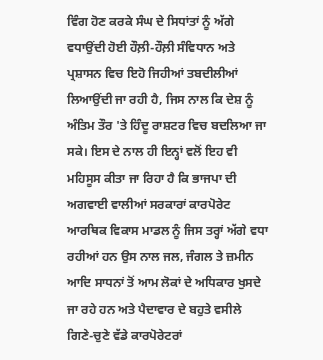ਵਿੰਗ ਹੋਣ ਕਰਕੇ ਸੰਘ ਦੇ ਸਿਧਾਂਤਾਂ ਨੂੰ ਅੱਗੇ ਵਧਾਉਂਦੀ ਹੋਈ ਹੌਲ਼ੀ-ਹੌਲ਼ੀ ਸੰਵਿਧਾਨ ਅਤੇ ਪ੍ਰਸ਼ਾਸਨ ਵਿਚ ਇਹੋ ਜਿਹੀਆਂ ਤਬਦੀਲੀਆਂ ਲਿਆਉਂਦੀ ਜਾ ਰਹੀ ਹੈ, ਜਿਸ ਨਾਲ ਕਿ ਦੇਸ਼ ਨੂੰ ਅੰਤਿਮ ਤੌਰ 'ਤੇ ਹਿੰਦੂ ਰਾਸ਼ਟਰ ਵਿਚ ਬਦਲਿਆ ਜਾ ਸਕੇ। ਇਸ ਦੇ ਨਾਲ ਹੀ ਇਨ੍ਹਾਂ ਵਲੋਂ ਇਹ ਵੀ ਮਹਿਸੂਸ ਕੀਤਾ ਜਾ ਰਿਹਾ ਹੈ ਕਿ ਭਾਜਪਾ ਦੀ ਅਗਵਾਈ ਵਾਲੀਆਂ ਸਰਕਾਰਾਂ ਕਾਰਪੋਰੇਟ ਆਰਥਿਕ ਵਿਕਾਸ ਮਾਡਲ ਨੂੰ ਜਿਸ ਤਰ੍ਹਾਂ ਅੱਗੇ ਵਧਾ ਰਹੀਆਂ ਹਨ ਉਸ ਨਾਲ ਜਲ, ਜੰਗਲ ਤੇ ਜ਼ਮੀਨ ਆਦਿ ਸਾਧਨਾਂ ਤੋਂ ਆਮ ਲੋਕਾਂ ਦੇ ਅਧਿਕਾਰ ਖੁਸਦੇ ਜਾ ਰਹੇ ਹਨ ਅਤੇ ਪੈਦਾਵਾਰ ਦੇ ਬਹੁਤੇ ਵਸੀਲੇ ਗਿਣੇ-ਚੁਣੇ ਵੱਡੇ ਕਾਰਪੋਰੇਟਰਾਂ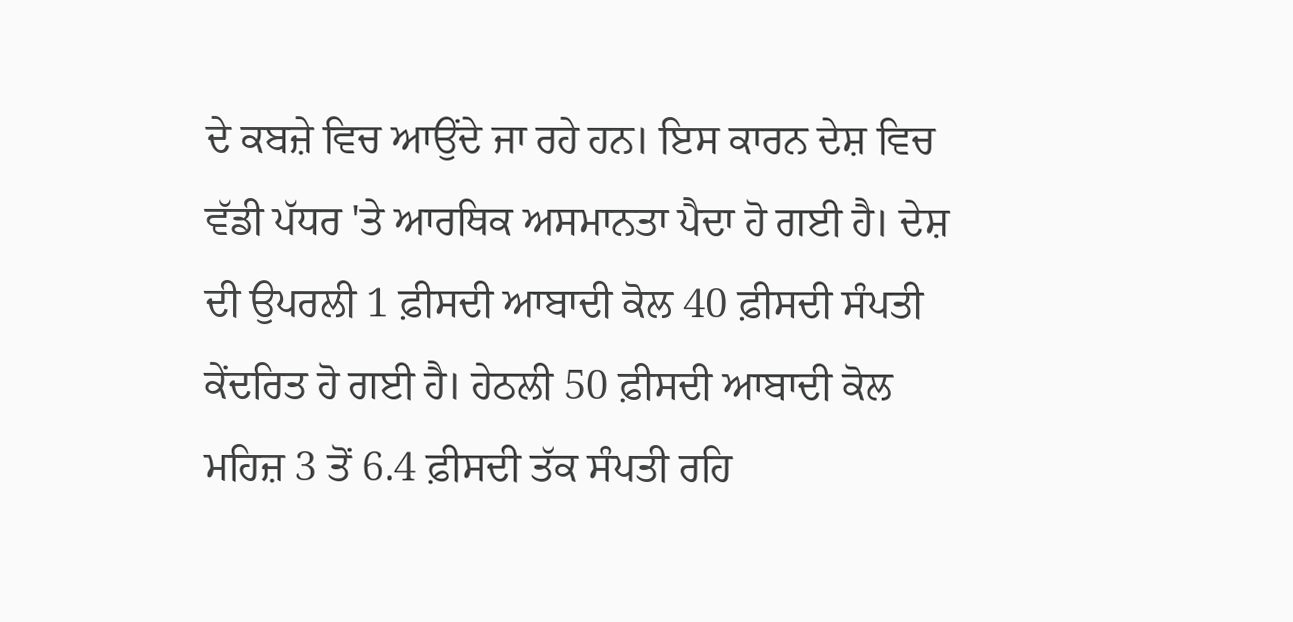ਦੇ ਕਬਜ਼ੇ ਵਿਚ ਆਉਂਦੇ ਜਾ ਰਹੇ ਹਨ। ਇਸ ਕਾਰਨ ਦੇਸ਼ ਵਿਚ ਵੱਡੀ ਪੱਧਰ 'ਤੇ ਆਰਥਿਕ ਅਸਮਾਨਤਾ ਪੈਦਾ ਹੋ ਗਈ ਹੈ। ਦੇਸ਼ ਦੀ ਉਪਰਲੀ 1 ਫ਼ੀਸਦੀ ਆਬਾਦੀ ਕੋਲ 40 ਫ਼ੀਸਦੀ ਸੰਪਤੀ ਕੇਂਦਰਿਤ ਹੋ ਗਈ ਹੈ। ਹੇਠਲੀ 50 ਫ਼ੀਸਦੀ ਆਬਾਦੀ ਕੋਲ ਮਹਿਜ਼ 3 ਤੋਂ 6.4 ਫ਼ੀਸਦੀ ਤੱਕ ਸੰਪਤੀ ਰਹਿ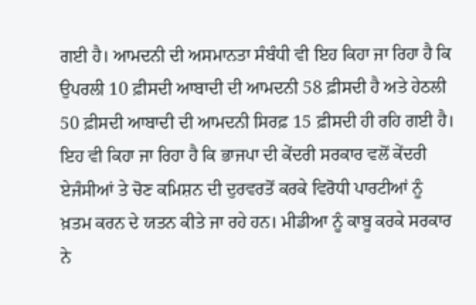ਗਈ ਹੈ। ਆਮਦਨੀ ਦੀ ਅਸਮਾਨਤਾ ਸੰਬੰਧੀ ਵੀ ਇਹ ਕਿਹਾ ਜਾ ਰਿਹਾ ਹੈ ਕਿ ਉਪਰਲੀ 10 ਫ਼ੀਸਦੀ ਆਬਾਦੀ ਦੀ ਆਮਦਨੀ 58 ਫ਼ੀਸਦੀ ਹੈ ਅਤੇ ਹੇਠਲੀ 50 ਫ਼ੀਸਦੀ ਆਬਾਦੀ ਦੀ ਆਮਦਨੀ ਸਿਰਫ਼ 15 ਫ਼ੀਸਦੀ ਹੀ ਰਹਿ ਗਈ ਹੈ। ਇਹ ਵੀ ਕਿਹਾ ਜਾ ਰਿਹਾ ਹੈ ਕਿ ਭਾਜਪਾ ਦੀ ਕੇਂਦਰੀ ਸਰਕਾਰ ਵਲੋਂ ਕੇਂਦਰੀ ਏਜੰਸੀਆਂ ਤੇ ਚੋਣ ਕਮਿਸ਼ਨ ਦੀ ਦੁਰਵਰਤੋਂ ਕਰਕੇ ਵਿਰੋਧੀ ਪਾਰਟੀਆਂ ਨੂੰ ਖ਼ਤਮ ਕਰਨ ਦੇ ਯਤਨ ਕੀਤੇ ਜਾ ਰਹੇ ਹਨ। ਮੀਡੀਆ ਨੂੰ ਕਾਬੂ ਕਰਕੇ ਸਰਕਾਰ ਨੇ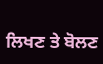ਲਿਖਣ ਤੇ ਬੋਲਣ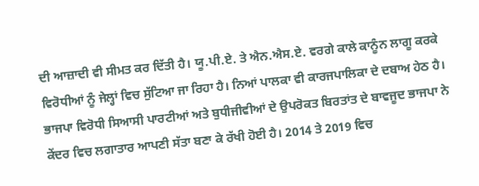ਦੀ ਆਜ਼ਾਦੀ ਵੀ ਸੀਮਤ ਕਰ ਦਿੱਤੀ ਹੈ। ਯੂ.ਪੀ.ਏ. ਤੇ ਐਨ.ਐਸ.ਏ. ਵਰਗੇ ਕਾਲੇ ਕਾਨੂੰਨ ਲਾਗੂ ਕਰਕੇ ਵਿਰੋਧੀਆਂ ਨੂੰ ਜੇਲ੍ਹਾਂ ਵਿਚ ਸੁੱਟਿਆ ਜਾ ਰਿਹਾ ਹੈ। ਨਿਆਂ ਪਾਲਕਾ ਵੀ ਕਾਰਜਪਾਲਿਕਾ ਦੇ ਦਬਾਅ ਹੇਠ ਹੈ।
ਭਾਜਪਾ ਵਿਰੋਧੀ ਸਿਆਸੀ ਪਾਰਟੀਆਂ ਅਤੇ ਬੁਧੀਜੀਵੀਆਂ ਦੇ ਉਪਰੋਕਤ ਬਿਰਤਾਂਤ ਦੇ ਬਾਵਜੂਦ ਭਾਜਪਾ ਨੇ ਕੇਂਦਰ ਵਿਚ ਲਗਾਤਾਰ ਆਪਣੀ ਸੱਤਾ ਬਣਾ ਕੇ ਰੱਖੀ ਹੋਈ ਹੈ। 2014 ਤੇ 2019 ਵਿਚ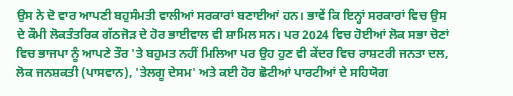ਉਸ ਨੇ ਦੋ ਵਾਰ ਆਪਣੀ ਬਹੁਸੰਮਤੀ ਵਾਲੀਆਂ ਸਰਕਾਰਾਂ ਬਣਾਈਆਂ ਹਨ। ਭਾਵੇਂ ਕਿ ਇਨ੍ਹਾਂ ਸਰਕਾਰਾਂ ਵਿਚ ਉਸ ਦੇ ਕੌਮੀ ਲੋਕਤੰਤਰਿਕ ਗੱਠਜੋੜ ਦੇ ਹੋਰ ਭਾਈਵਾਲ ਵੀ ਸ਼ਾਮਿਲ ਸਨ। ਪਰ 2024 ਵਿਚ ਹੋਈਆਂ ਲੋਕ ਸਭਾ ਚੋਣਾਂ ਵਿਚ ਭਾਜਪਾ ਨੂੰ ਆਪਣੇ ਤੌਰ 'ਤੇ ਬਹੁਮਤ ਨਹੀਂ ਮਿਲਿਆ ਪਰ ਉਹ ਹੁਣ ਵੀ ਕੇਂਦਰ ਵਿਚ ਰਾਸ਼ਟਰੀ ਜਨਤਾ ਦਲ, ਲੋਕ ਜਨਸ਼ਕਤੀ (ਪਾਸਵਾਨ), 'ਤੇਲਗੂ ਦੇਸਮ' ਅਤੇ ਕਈ ਹੋਰ ਛੋਟੀਆਂ ਪਾਰਟੀਆਂ ਦੇ ਸਹਿਯੋਗ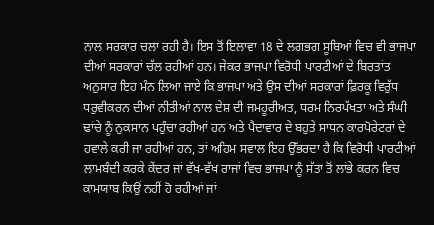ਨਾਲ ਸਰਕਾਰ ਚਲਾ ਰਹੀ ਹੈ। ਇਸ ਤੋਂ ਇਲਾਵਾ 18 ਦੇ ਲਗਭਗ ਸੂਬਿਆਂ ਵਿਚ ਵੀ ਭਾਜਪਾ ਦੀਆਂ ਸਰਕਾਰਾਂ ਚੱਲ ਰਹੀਆਂ ਹਨ। ਜੇਕਰ ਭਾਜਪਾ ਵਿਰੋਧੀ ਪਾਰਟੀਆਂ ਦੇ ਬਿਰਤਾਂਤ ਅਨੁਸਾਰ ਇਹ ਮੰਨ ਲਿਆ ਜਾਏ ਕਿ ਭਾਜਪਾ ਅਤੇ ਉਸ ਦੀਆਂ ਸਰਕਾਰਾਂ ਫ਼ਿਰਕੂ ਵਿਰੁੱਧ ਧਰੁਵੀਕਰਨ ਦੀਆਂ ਨੀਤੀਆਂ ਨਾਲ ਦੇਸ਼ ਦੀ ਜਮਹੂਰੀਅਤ, ਧਰਮ ਨਿਰਪੱਖਤਾ ਅਤੇ ਸੰਘੀ ਢਾਂਚੇ ਨੂੰ ਨੁਕਸਾਨ ਪਹੁੰਚਾ ਰਹੀਆਂ ਹਨ ਅਤੇ ਪੈਦਾਵਾਰ ਦੇ ਬਹੁਤੇ ਸਾਧਨ ਕਾਰਪੋਰੇਟਰਾਂ ਦੇ ਹਵਾਲੇ ਕਰੀ ਜਾ ਰਹੀਆਂ ਹਨ, ਤਾਂ ਅਹਿਮ ਸਵਾਲ ਇਹ ਉੱਭਰਦਾ ਹੈ ਕਿ ਵਿਰੋਧੀ ਪਾਰਟੀਆਂ ਲਾਮਬੰਦੀ ਕਰਕੇ ਕੇਂਦਰ ਜਾਂ ਵੱਖ-ਵੱਖ ਰਾਜਾਂ ਵਿਚ ਭਾਜਪਾ ਨੂੰ ਸੱਤਾ ਤੋਂ ਲਾਂਭੇ ਕਰਨ ਵਿਚ ਕਾਮਯਾਬ ਕਿਉਂ ਨਹੀਂ ਹੋ ਰਹੀਆਂ ਜਾਂ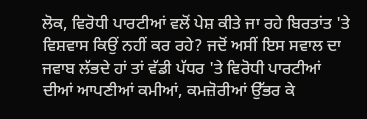ਲੋਕ, ਵਿਰੋਧੀ ਪਾਰਟੀਆਂ ਵਲੋਂ ਪੇਸ਼ ਕੀਤੇ ਜਾ ਰਹੇ ਬਿਰਤਾਂਤ 'ਤੇ ਵਿਸ਼ਵਾਸ ਕਿਉਂ ਨਹੀਂ ਕਰ ਰਹੇ? ਜਦੋਂ ਅਸੀਂ ਇਸ ਸਵਾਲ ਦਾ ਜਵਾਬ ਲੱਭਦੇ ਹਾਂ ਤਾਂ ਵੱਡੀ ਪੱਧਰ 'ਤੇ ਵਿਰੋਧੀ ਪਾਰਟੀਆਂ ਦੀਆਂ ਆਪਣੀਆਂ ਕਮੀਆਂ, ਕਮਜ਼ੋਰੀਆਂ ਉੱਭਰ ਕੇ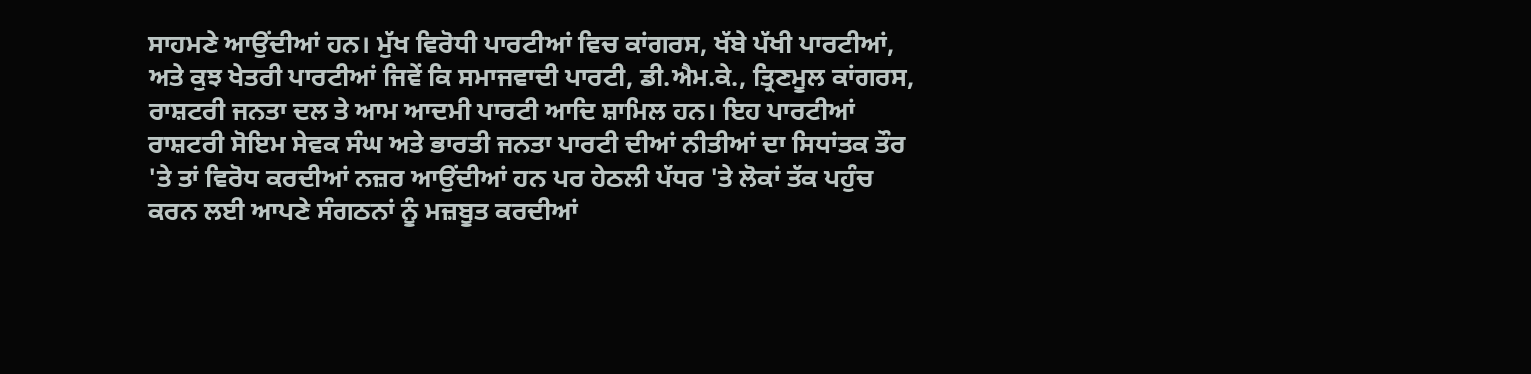ਸਾਹਮਣੇ ਆਉਂਦੀਆਂ ਹਨ। ਮੁੱਖ ਵਿਰੋਧੀ ਪਾਰਟੀਆਂ ਵਿਚ ਕਾਂਗਰਸ, ਖੱਬੇ ਪੱਖੀ ਪਾਰਟੀਆਂ, ਅਤੇ ਕੁਝ ਖੇਤਰੀ ਪਾਰਟੀਆਂ ਜਿਵੇਂ ਕਿ ਸਮਾਜਵਾਦੀ ਪਾਰਟੀ, ਡੀ.ਐਮ.ਕੇ., ਤ੍ਰਿਣਮੂਲ ਕਾਂਗਰਸ, ਰਾਸ਼ਟਰੀ ਜਨਤਾ ਦਲ ਤੇ ਆਮ ਆਦਮੀ ਪਾਰਟੀ ਆਦਿ ਸ਼ਾਮਿਲ ਹਨ। ਇਹ ਪਾਰਟੀਆਂ ਰਾਸ਼ਟਰੀ ਸੋਇਮ ਸੇਵਕ ਸੰਘ ਅਤੇ ਭਾਰਤੀ ਜਨਤਾ ਪਾਰਟੀ ਦੀਆਂ ਨੀਤੀਆਂ ਦਾ ਸਿਧਾਂਤਕ ਤੌਰ 'ਤੇ ਤਾਂ ਵਿਰੋਧ ਕਰਦੀਆਂ ਨਜ਼ਰ ਆਉਂਦੀਆਂ ਹਨ ਪਰ ਹੇਠਲੀ ਪੱਧਰ 'ਤੇ ਲੋਕਾਂ ਤੱਕ ਪਹੁੰਚ ਕਰਨ ਲਈ ਆਪਣੇ ਸੰਗਠਨਾਂ ਨੂੰ ਮਜ਼ਬੂਤ ਕਰਦੀਆਂ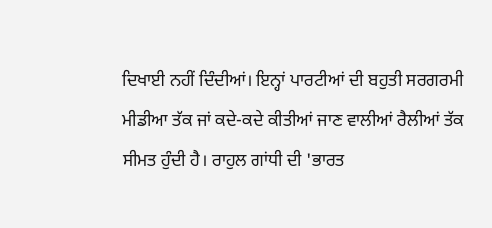ਦਿਖਾਈ ਨਹੀਂ ਦਿੰਦੀਆਂ। ਇਨ੍ਹਾਂ ਪਾਰਟੀਆਂ ਦੀ ਬਹੁਤੀ ਸਰਗਰਮੀ ਮੀਡੀਆ ਤੱਕ ਜਾਂ ਕਦੇ-ਕਦੇ ਕੀਤੀਆਂ ਜਾਣ ਵਾਲੀਆਂ ਰੈਲੀਆਂ ਤੱਕ ਸੀਮਤ ਹੁੰਦੀ ਹੈ। ਰਾਹੁਲ ਗਾਂਧੀ ਦੀ 'ਭਾਰਤ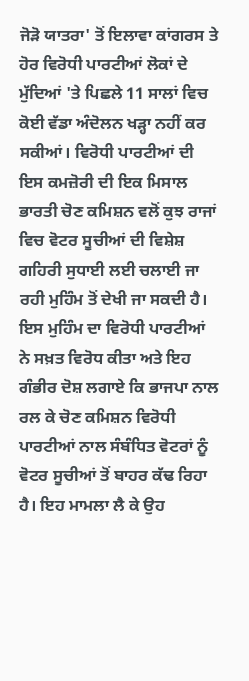ਜੋੜੋ ਯਾਤਰਾ' ਤੋਂ ਇਲਾਵਾ ਕਾਂਗਰਸ ਤੇ ਹੋਰ ਵਿਰੋਧੀ ਪਾਰਟੀਆਂ ਲੋਕਾਂ ਦੇ ਮੁੱਦਿਆਂ 'ਤੇ ਪਿਛਲੇ 11 ਸਾਲਾਂ ਵਿਚ ਕੋਈ ਵੱਡਾ ਅੰਦੋਲਨ ਖੜ੍ਹਾ ਨਹੀਂ ਕਰ ਸਕੀਆਂ। ਵਿਰੋਧੀ ਪਾਰਟੀਆਂ ਦੀ ਇਸ ਕਮਜ਼ੋਰੀ ਦੀ ਇਕ ਮਿਸਾਲ ਭਾਰਤੀ ਚੋਣ ਕਮਿਸ਼ਨ ਵਲੋਂ ਕੁਝ ਰਾਜਾਂ ਵਿਚ ਵੋਟਰ ਸੂਚੀਆਂ ਦੀ ਵਿਸ਼ੇਸ਼ ਗਹਿਰੀ ਸੁਧਾਈ ਲਈ ਚਲਾਈ ਜਾ ਰਹੀ ਮੁਹਿੰਮ ਤੋਂ ਦੇਖੀ ਜਾ ਸਕਦੀ ਹੈ। ਇਸ ਮੁਹਿੰਮ ਦਾ ਵਿਰੋਧੀ ਪਾਰਟੀਆਂ ਨੇ ਸਖ਼ਤ ਵਿਰੋਧ ਕੀਤਾ ਅਤੇ ਇਹ ਗੰਭੀਰ ਦੋਸ਼ ਲਗਾਏ ਕਿ ਭਾਜਪਾ ਨਾਲ ਰਲ ਕੇ ਚੋਣ ਕਮਿਸ਼ਨ ਵਿਰੋਧੀ ਪਾਰਟੀਆਂ ਨਾਲ ਸੰਬੰਧਿਤ ਵੋਟਰਾਂ ਨੂੰ ਵੋਟਰ ਸੂਚੀਆਂ ਤੋਂ ਬਾਹਰ ਕੱਢ ਰਿਹਾ ਹੈ। ਇਹ ਮਾਮਲਾ ਲੈ ਕੇ ਉਹ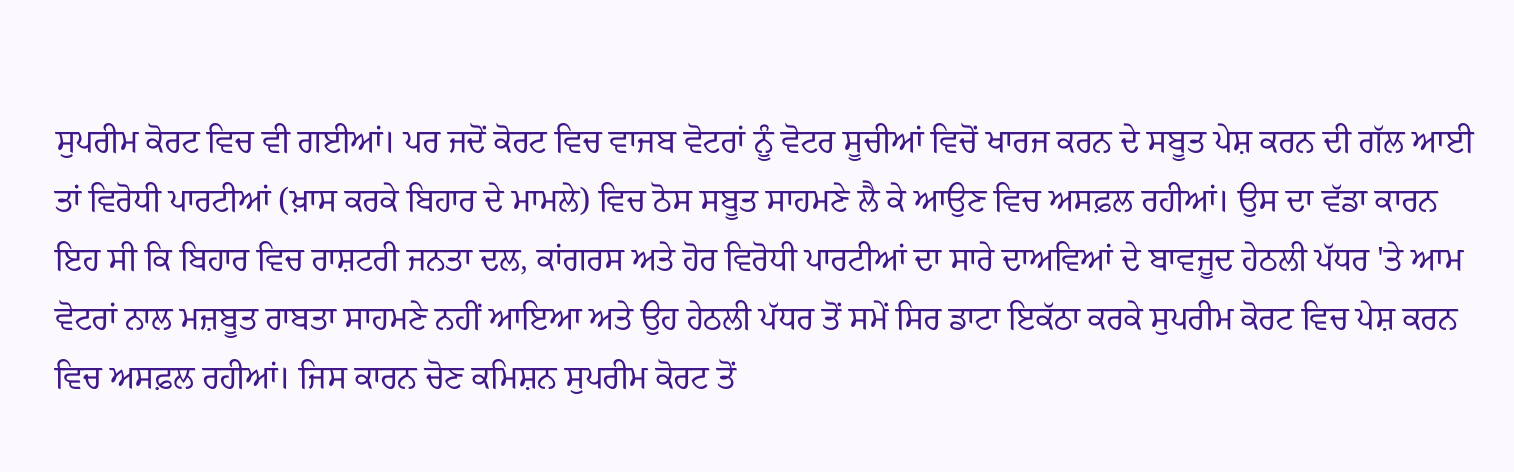ਸੁਪਰੀਮ ਕੋਰਟ ਵਿਚ ਵੀ ਗਈਆਂ। ਪਰ ਜਦੋਂ ਕੋਰਟ ਵਿਚ ਵਾਜਬ ਵੋਟਰਾਂ ਨੂੰ ਵੋਟਰ ਸੂਚੀਆਂ ਵਿਚੋਂ ਖਾਰਜ ਕਰਨ ਦੇ ਸਬੂਤ ਪੇਸ਼ ਕਰਨ ਦੀ ਗੱਲ ਆਈ ਤਾਂ ਵਿਰੋਧੀ ਪਾਰਟੀਆਂ (ਖ਼ਾਸ ਕਰਕੇ ਬਿਹਾਰ ਦੇ ਮਾਮਲੇ) ਵਿਚ ਠੋਸ ਸਬੂਤ ਸਾਹਮਣੇ ਲੈ ਕੇ ਆਉਣ ਵਿਚ ਅਸਫ਼ਲ ਰਹੀਆਂ। ਉਸ ਦਾ ਵੱਡਾ ਕਾਰਨ ਇਹ ਸੀ ਕਿ ਬਿਹਾਰ ਵਿਚ ਰਾਸ਼ਟਰੀ ਜਨਤਾ ਦਲ, ਕਾਂਗਰਸ ਅਤੇ ਹੋਰ ਵਿਰੋਧੀ ਪਾਰਟੀਆਂ ਦਾ ਸਾਰੇ ਦਾਅਵਿਆਂ ਦੇ ਬਾਵਜੂਦ ਹੇਠਲੀ ਪੱਧਰ 'ਤੇ ਆਮ ਵੋਟਰਾਂ ਨਾਲ ਮਜ਼ਬੂਤ ਰਾਬਤਾ ਸਾਹਮਣੇ ਨਹੀਂ ਆਇਆ ਅਤੇ ਉਹ ਹੇਠਲੀ ਪੱਧਰ ਤੋਂ ਸਮੇਂ ਸਿਰ ਡਾਟਾ ਇਕੱਠਾ ਕਰਕੇ ਸੁਪਰੀਮ ਕੋਰਟ ਵਿਚ ਪੇਸ਼ ਕਰਨ ਵਿਚ ਅਸਫ਼ਲ ਰਹੀਆਂ। ਜਿਸ ਕਾਰਨ ਚੋਣ ਕਮਿਸ਼ਨ ਸੁਪਰੀਮ ਕੋਰਟ ਤੋਂ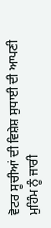ਵੋਟਰ ਸੂਚੀਆਂ ਦੀ ਵਿਸ਼ੇਸ਼ ਸੁਧਾਈ ਦੀ ਆਪਣੀ ਮੁਹਿੰਮ ਨੂੰ ਜਾਰੀ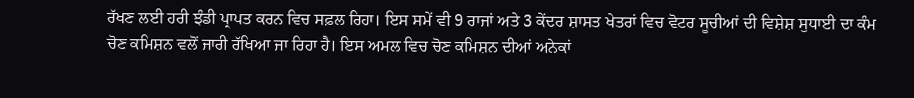ਰੱਖਣ ਲਈ ਹਰੀ ਝੰਡੀ ਪ੍ਰਾਪਤ ਕਰਨ ਵਿਚ ਸਫ਼ਲ ਰਿਹਾ। ਇਸ ਸਮੇਂ ਵੀ 9 ਰਾਜਾਂ ਅਤੇ 3 ਕੇਂਦਰ ਸ਼ਾਸਤ ਖੇਤਰਾਂ ਵਿਚ ਵੋਟਰ ਸੂਚੀਆਂ ਦੀ ਵਿਸ਼ੇਸ਼ ਸੁਧਾਈ ਦਾ ਕੰਮ ਚੋਣ ਕਮਿਸ਼ਨ ਵਲੋਂ ਜਾਰੀ ਰੱਖਿਆ ਜਾ ਰਿਹਾ ਹੈ। ਇਸ ਅਮਲ ਵਿਚ ਚੋਣ ਕਮਿਸ਼ਨ ਦੀਆਂ ਅਨੇਕਾਂ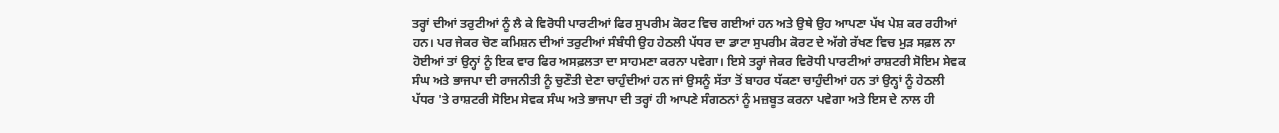ਤਰ੍ਹਾਂ ਦੀਆਂ ਤਰੁਟੀਆਂ ਨੂੰ ਲੈ ਕੇ ਵਿਰੋਧੀ ਪਾਰਟੀਆਂ ਫਿਰ ਸੁਪਰੀਮ ਕੋਰਟ ਵਿਚ ਗਈਆਂ ਹਨ ਅਤੇ ਉਥੇ ਉਹ ਆਪਣਾ ਪੱਖ ਪੇਸ਼ ਕਰ ਰਹੀਆਂ ਹਨ। ਪਰ ਜੇਕਰ ਚੋਣ ਕਮਿਸ਼ਨ ਦੀਆਂ ਤਰੁਟੀਆਂ ਸੰਬੰਧੀ ਉਹ ਹੇਠਲੀ ਪੱਧਰ ਦਾ ਡਾਟਾ ਸੁਪਰੀਮ ਕੋਰਟ ਦੇ ਅੱਗੇ ਰੱਖਣ ਵਿਚ ਮੁੜ ਸਫ਼ਲ ਨਾ ਹੋਈਆਂ ਤਾਂ ਉਨ੍ਹਾਂ ਨੂੰ ਇਕ ਵਾਰ ਫਿਰ ਅਸਫ਼ਲਤਾ ਦਾ ਸਾਹਮਣਾ ਕਰਨਾ ਪਵੇਗਾ। ਇਸੇ ਤਰ੍ਹਾਂ ਜੇਕਰ ਵਿਰੋਧੀ ਪਾਰਟੀਆਂ ਰਾਸ਼ਟਰੀ ਸੋਇਮ ਸੇਵਕ ਸੰਘ ਅਤੇ ਭਾਜਪਾ ਦੀ ਰਾਜਨੀਤੀ ਨੂੰ ਚੁਣੌਤੀ ਦੇਣਾ ਚਾਹੁੰਦੀਆਂ ਹਨ ਜਾਂ ਉਸਨੂੰ ਸੱਤਾ ਤੋਂ ਬਾਹਰ ਧੱਕਣਾ ਚਾਹੁੰਦੀਆਂ ਹਨ ਤਾਂ ਉਨ੍ਹਾਂ ਨੂੰ ਹੇਠਲੀ ਪੱਧਰ 'ਤੇ ਰਾਸ਼ਟਰੀ ਸੋਇਮ ਸੇਵਕ ਸੰਘ ਅਤੇ ਭਾਜਪਾ ਦੀ ਤਰ੍ਹਾਂ ਹੀ ਆਪਣੇ ਸੰਗਠਨਾਂ ਨੂੰ ਮਜ਼ਬੂਤ ਕਰਨਾ ਪਵੇਗਾ ਅਤੇ ਇਸ ਦੇ ਨਾਲ ਹੀ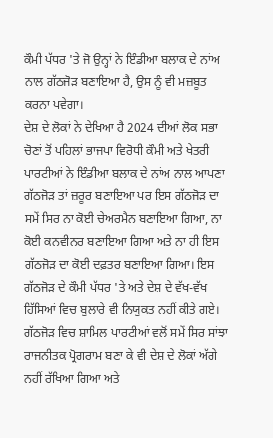ਕੌਮੀ ਪੱਧਰ 'ਤੇ ਜੋ ਉਨ੍ਹਾਂ ਨੇ ਇੰਡੀਆ ਬਲਾਕ ਦੇ ਨਾਂਅ ਨਾਲ ਗੱਠਜੋੜ ਬਣਾਇਆ ਹੈ, ਉਸ ਨੂੰ ਵੀ ਮਜ਼ਬੂਤ ਕਰਨਾ ਪਵੇਗਾ।
ਦੇਸ਼ ਦੇ ਲੋਕਾਂ ਨੇ ਦੇਖਿਆ ਹੈ 2024 ਦੀਆਂ ਲੋਕ ਸਭਾ ਚੋਣਾਂ ਤੋਂ ਪਹਿਲਾਂ ਭਾਜਪਾ ਵਿਰੋਧੀ ਕੌਮੀ ਅਤੇ ਖੇਤਰੀ ਪਾਰਟੀਆਂ ਨੇ ਇੰਡੀਆ ਬਲਾਕ ਦੇ ਨਾਂਅ ਨਾਲ ਆਪਣਾ ਗੱਠਜੋੜ ਤਾਂ ਜ਼ਰੂਰ ਬਣਾਇਆ ਪਰ ਇਸ ਗੱਠਜੋੜ ਦਾ ਸਮੇਂ ਸਿਰ ਨਾ ਕੋਈ ਚੇਅਰਮੈਨ ਬਣਾਇਆ ਗਿਆ, ਨਾ ਕੋਈ ਕਨਵੀਨਰ ਬਣਾਇਆ ਗਿਆ ਅਤੇ ਨਾ ਹੀ ਇਸ ਗੱਠਜੋੜ ਦਾ ਕੋਈ ਦਫ਼ਤਰ ਬਣਾਇਆ ਗਿਆ। ਇਸ ਗੱਠਜੋੜ ਦੇ ਕੌਮੀ ਪੱਧਰ 'ਤੇ ਅਤੇ ਦੇਸ਼ ਦੇ ਵੱਖ-ਵੱਖ ਹਿੱਸਿਆਂ ਵਿਚ ਬੁਲਾਰੇ ਵੀ ਨਿਯੁਕਤ ਨਹੀਂ ਕੀਤੇ ਗਏ। ਗੱਠਜੋੜ ਵਿਚ ਸ਼ਾਮਿਲ ਪਾਰਟੀਆਂ ਵਲੋਂ ਸਮੇਂ ਸਿਰ ਸਾਂਝਾ ਰਾਜਨੀਤਕ ਪ੍ਰੋਗਰਾਮ ਬਣਾ ਕੇ ਵੀ ਦੇਸ਼ ਦੇ ਲੋਕਾਂ ਅੱਗੇ ਨਹੀਂ ਰੱਖਿਆ ਗਿਆ ਅਤੇ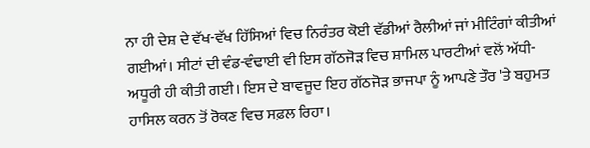ਨਾ ਹੀ ਦੇਸ਼ ਦੇ ਵੱਖ-ਵੱਖ ਹਿੱਸਿਆਂ ਵਿਚ ਨਿਰੰਤਰ ਕੋਈ ਵੱਡੀਆਂ ਰੈਲੀਆਂ ਜਾਂ ਮੀਟਿੰਗਾਂ ਕੀਤੀਆਂ ਗਈਆਂ। ਸੀਟਾਂ ਦੀ ਵੰਡ-ਵੰਢਾਈ ਵੀ ਇਸ ਗੱਠਜੋੜ ਵਿਚ ਸ਼ਾਮਿਲ ਪਾਰਟੀਆਂ ਵਲੋਂ ਅੱਧੀ-ਅਧੂਰੀ ਹੀ ਕੀਤੀ ਗਈ। ਇਸ ਦੇ ਬਾਵਜੂਦ ਇਹ ਗੱਠਜੋੜ ਭਾਜਪਾ ਨੂੰ ਆਪਣੇ ਤੌਰ 'ਤੇ ਬਹੁਮਤ ਹਾਸਿਲ ਕਰਨ ਤੋਂ ਰੋਕਣ ਵਿਚ ਸਫ਼ਲ ਰਿਹਾ।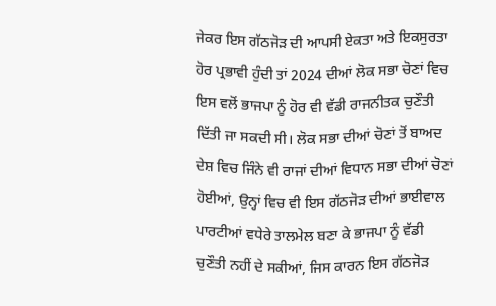ਜੇਕਰ ਇਸ ਗੱਠਜੋੜ ਦੀ ਆਪਸੀ ਏਕਤਾ ਅਤੇ ਇਕਸੁਰਤਾ ਹੋਰ ਪ੍ਰਭਾਵੀ ਹੁੰਦੀ ਤਾਂ 2024 ਦੀਆਂ ਲੋਕ ਸਭਾ ਚੋਣਾਂ ਵਿਚ ਇਸ ਵਲੋਂ ਭਾਜਪਾ ਨੂੰ ਹੋਰ ਵੀ ਵੱਡੀ ਰਾਜਨੀਤਕ ਚੁਣੌਤੀ ਦਿੱਤੀ ਜਾ ਸਕਦੀ ਸੀ। ਲੋਕ ਸਭਾ ਦੀਆਂ ਚੋਣਾਂ ਤੋਂ ਬਾਅਦ ਦੇਸ਼ ਵਿਚ ਜਿੰਨੇ ਵੀ ਰਾਜਾਂ ਦੀਆਂ ਵਿਧਾਨ ਸਭਾ ਦੀਆਂ ਚੋਣਾਂ ਹੋਈਆਂ, ਉਨ੍ਹਾਂ ਵਿਚ ਵੀ ਇਸ ਗੱਠਜੋੜ ਦੀਆਂ ਭਾਈਵਾਲ ਪਾਰਟੀਆਂ ਵਧੇਰੇ ਤਾਲਮੇਲ ਬਣਾ ਕੇ ਭਾਜਪਾ ਨੂੰ ਵੱਡੀ ਚੁਣੌਤੀ ਨਹੀਂ ਦੇ ਸਕੀਆਂ, ਜਿਸ ਕਾਰਨ ਇਸ ਗੱਠਜੋੜ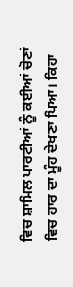ਵਿਚ ਸ਼ਾਮਿਲ ਪਾਰਟੀਆਂ ਨੂੰ ਕਈਆਂ ਚੋਣਾਂ ਵਿਚ ਹਾਰ ਦਾ ਮੂੰਹ ਦੇਖਣਾ ਪਿਆ। ਕਿਹਾ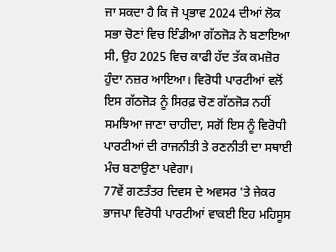ਜਾ ਸਕਦਾ ਹੈ ਕਿ ਜੋ ਪ੍ਰਭਾਵ 2024 ਦੀਆਂ ਲੋਕ ਸਭਾ ਚੋਣਾਂ ਵਿਚ ਇੰਡੀਆ ਗੱਠਜੋੜ ਨੇ ਬਣਾਇਆ ਸੀ, ਉਹ 2025 ਵਿਚ ਕਾਫੀ ਹੱਦ ਤੱਕ ਕਮਜ਼ੋਰ ਹੁੰਦਾ ਨਜ਼ਰ ਆਇਆ। ਵਿਰੋਧੀ ਪਾਰਟੀਆਂ ਵਲੋਂ ਇਸ ਗੱਠਜੋੜ ਨੂੰ ਸਿਰਫ਼ ਚੋਣ ਗੱਠਜੋੜ ਨਹੀਂ ਸਮਝਿਆ ਜਾਣਾ ਚਾਹੀਦਾ, ਸਗੋਂ ਇਸ ਨੂੰ ਵਿਰੋਧੀ ਪਾਰਟੀਆਂ ਦੀ ਰਾਜਨੀਤੀ ਤੇ ਰਣਨੀਤੀ ਦਾ ਸਥਾਈ ਮੰਚ ਬਣਾਉਣਾ ਪਵੇਗਾ।
77ਵੇਂ ਗਣਤੰਤਰ ਦਿਵਸ ਦੇ ਅਵਸਰ 'ਤੇ ਜੇਕਰ ਭਾਜਪਾ ਵਿਰੋਧੀ ਪਾਰਟੀਆਂ ਵਾਕਈ ਇਹ ਮਹਿਸੂਸ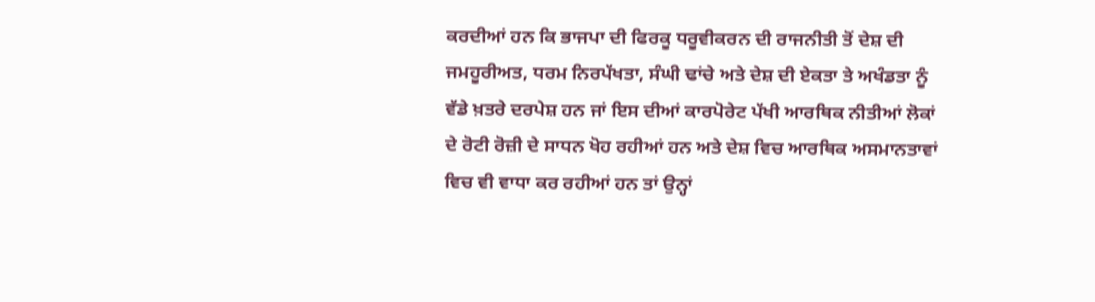ਕਰਦੀਆਂ ਹਨ ਕਿ ਭਾਜਪਾ ਦੀ ਫਿਰਕੂ ਧਰੂਵੀਕਰਨ ਦੀ ਰਾਜਨੀਤੀ ਤੋਂ ਦੇਸ਼ ਦੀ ਜਮਹੂਰੀਅਤ, ਧਰਮ ਨਿਰਪੱਖਤਾ, ਸੰਘੀ ਢਾਂਚੇ ਅਤੇ ਦੇਸ਼ ਦੀ ਏਕਤਾ ਤੇ ਅਖੰਡਤਾ ਨੂੰ ਵੱਡੇ ਖ਼ਤਰੇ ਦਰਪੇਸ਼ ਹਨ ਜਾਂ ਇਸ ਦੀਆਂ ਕਾਰਪੋਰੇਟ ਪੱਖੀ ਆਰਥਿਕ ਨੀਤੀਆਂ ਲੋਕਾਂ ਦੇ ਰੋਟੀ ਰੋਜ਼ੀ ਦੇ ਸਾਧਨ ਖੋਹ ਰਹੀਆਂ ਹਨ ਅਤੇ ਦੇਸ਼ ਵਿਚ ਆਰਥਿਕ ਅਸਮਾਨਤਾਵਾਂ ਵਿਚ ਵੀ ਵਾਧਾ ਕਰ ਰਹੀਆਂ ਹਨ ਤਾਂ ਉਨ੍ਹਾਂ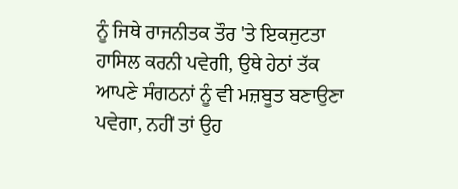ਨੂੰ ਜਿਥੇ ਰਾਜਨੀਤਕ ਤੌਰ 'ਤੇ ਇਕਜੁਟਤਾ ਹਾਸਿਲ ਕਰਨੀ ਪਵੇਗੀ, ਉਥੇ ਹੇਠਾਂ ਤੱਕ ਆਪਣੇ ਸੰਗਠਨਾਂ ਨੂੰ ਵੀ ਮਜ਼ਬੂਤ ਬਣਾਉਣਾ ਪਵੇਗਾ, ਨਹੀਂ ਤਾਂ ਉਹ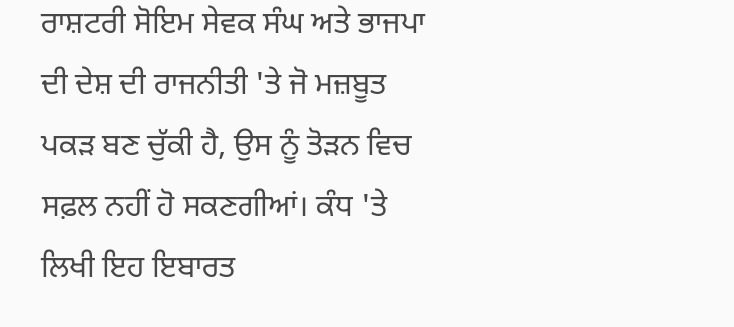ਰਾਸ਼ਟਰੀ ਸੋਇਮ ਸੇਵਕ ਸੰਘ ਅਤੇ ਭਾਜਪਾ ਦੀ ਦੇਸ਼ ਦੀ ਰਾਜਨੀਤੀ 'ਤੇ ਜੋ ਮਜ਼ਬੂਤ ਪਕੜ ਬਣ ਚੁੱਕੀ ਹੈ, ਉਸ ਨੂੰ ਤੋੜਨ ਵਿਚ ਸਫ਼ਲ ਨਹੀਂ ਹੋ ਸਕਣਗੀਆਂ। ਕੰਧ 'ਤੇ ਲਿਖੀ ਇਹ ਇਬਾਰਤ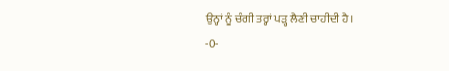ਉਨ੍ਹਾਂ ਨੂੰ ਚੰਗੀ ਤਰ੍ਹਾਂ ਪੜ੍ਹ ਲੈਣੀ ਚਾਹੀਦੀ ਹੈ।
-0-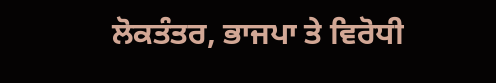ਲੋਕਤੰਤਰ, ਭਾਜਪਾ ਤੇ ਵਿਰੋਧੀ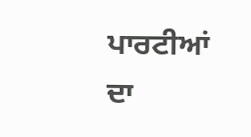ਪਾਰਟੀਆਂ ਦਾ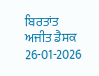ਬਿਰਤਾਂਤ
ਅਜੀਤ ਡੈਸਕ
26-01-2026